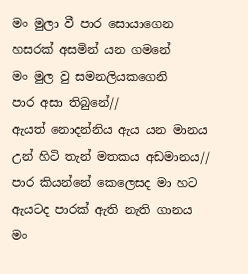මං මුලා වී පාර සොයාගෙන
හසරක් අසමින් යන ගමනේ
මං මුල වු සමනලියකගෙනි
පාර අසා තිබුනේ//
ඇයත් නොදන්නිය ඇය යන මානය
උන් හිටි තැන් මතකය අඩමානය//
පාර කියන්නේ කෙලෙසද මා හට
ඇයටද පාරක් ඇති නැති ගානය
මං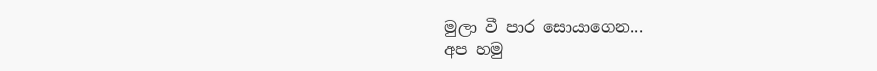මුලා වී පාර සොයාගෙන...
අප හමු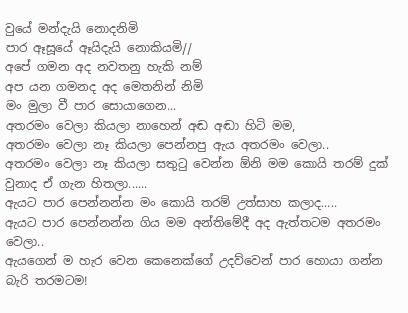වුයේ මන්දැයි නොදනිමි
පාර ඈසූයේ ඈයිදැයි නොකියමි//
අපේ ගමන අද නවතනු හැකි නම්
අප යන ගමනද අද මෙතනින් නිමි
මං මුලා වී පාර සොයාගෙන...
අතරමං වෙලා කියලා නාහෙන් අඬ අඬා හිටි මම,
අතරමං වෙලා නෑ කියලා පෙන්නපු ඇය අතරමං වෙලා..
අතරමං වෙලා නෑ කියලා සතුටු වෙන්න ඕනි මම කොයි තරම් දුක් වුනාද ඒ ගැන හිතලා......
ඇයට පාර පෙන්නන්න මං කොයි තරම් උත්සාහ කලාද.....
ඇයට පාර පෙන්නන්න ගිය මම අන්තිමේදී අද ඇත්තටම අතරමං වෙලා..
ඇයගෙන් ම හැර වෙන කෙනෙක්ගේ උදව්වෙන් පාර හොයා ගන්න බැරි තරමටම!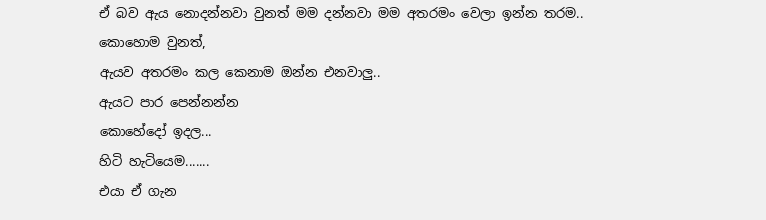ඒ බව ඇය නොදන්නවා වුනත් මම දන්නවා මම අතරමං වෙලා ඉන්න තරම..
කොහොම වුනත්,
ඇයව අතරමං කල කෙනාම ඔන්න එනවාලු..
ඇයට පාර පෙන්නන්න
කොහේදෝ ඉදල...
හිටි හැටියෙම.......
එයා ඒ ගැන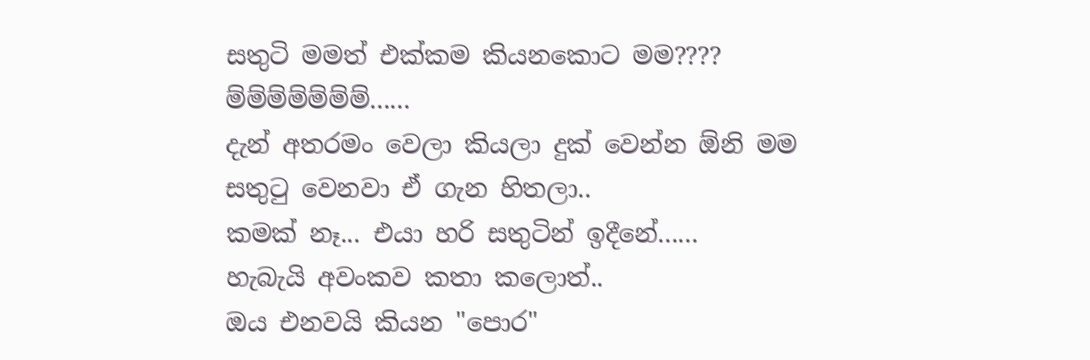සතුටි මමත් එක්කම කියනකොට මම????
ම්ම්ම්ම්ම්ම්ම්......
දැන් අතරමං වෙලා කියලා දුක් වෙන්න ඕනි මම සතුටු වෙනවා ඒ ගැන හිතලා..
කමක් නෑ... එයා හරි සතුටින් ඉදීනේ......
හැබැයි අවංකව කතා කලොත්..
ඔය එනවයි කියන "පොර"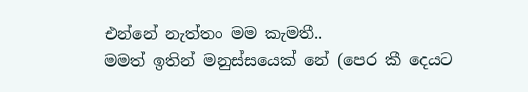එන්නේ නැත්තං මම කැමතී..
මමත් ඉතින් මනුස්සයෙක් නේ (පෙර කී දෙයට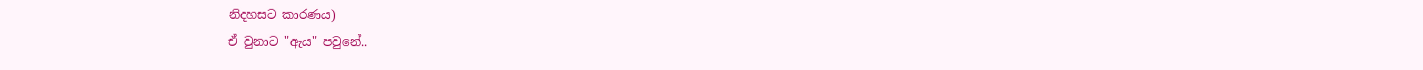නිදහසට කාරණය)
ඒ වුනාට "ඇය" පවුනේ..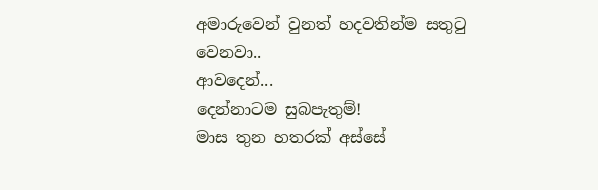අමාරුවෙන් වුනත් හදවතින්ම සතුටු වෙනවා..
ආවදෙන්...
දෙන්නාටම සුබපැතුම්!
මාස තුන හතරක් අස්සේ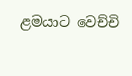ළමයාට වෙච්චි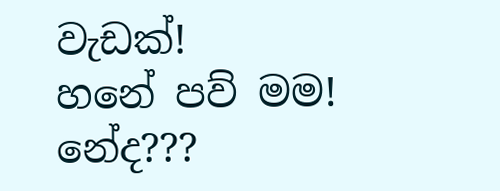වැඩක්!
හනේ පව් මම!
නේද???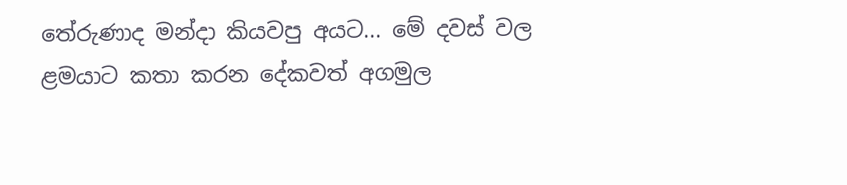තේරුණාද මන්දා කියවපු අයට... මේ දවස් වල ළමයාට කතා කරන දේකවත් අගමුල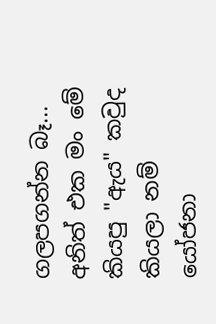ගලපගන්න බෑ... අනිත් එක මං මේ කියපු "ඇය" කවුද කියලා නම් යෝජනා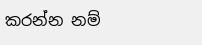කරන්න නම්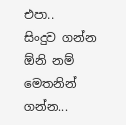එපා..
සිංදුව ගන්න ඕනි නම් මෙතනින් ගන්න...